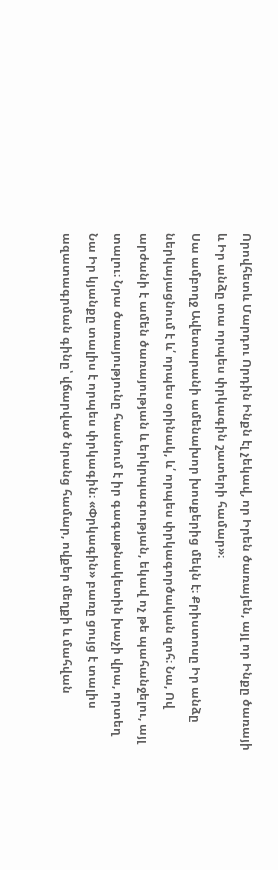Որովհետև Մարդու Որդին Ինքն էլ չեկավ, որ Իրեն ծառայեն, այլ որ Ինքը ծառայի և Իր անձը տա որպես փրկագին շատերի համար»։
Սա ամբողջ Ավետարանի ամենախոր խոսքերից մեկն է։ Քրիստոսը Իր անձը ներկայացնում է և՛ որպես օրինակ, և՛ որպես փրկագործական զոհ։ Նա, Ով արժանի է ամեն ծառայության և երկրպագության, եկավ ոչ թե պահանջելու, այլ տալու։ Նրա ծառայությունը հասնում է իր գագաթնակետին խաչի վրա, որտեղ Նա Իր կյանքը տալիս է որպես փրկագին։ «Փրկագին» բառը ցույց է տալիս ազատագրման գինը՝ վճարված նրանց համար, ովքեր մեղքի և մահվան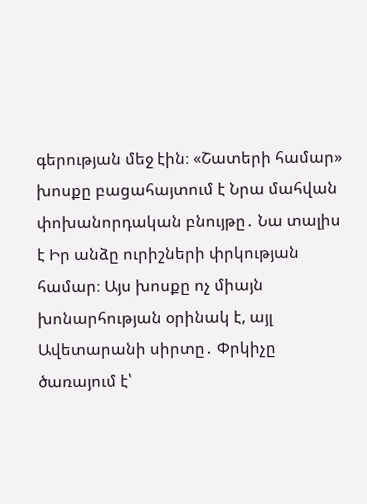գերության մեջ էին։ «Շատերի համար» խոսքը բացահայտում է Նրա մահվան փոխանորդական բնույթը․ Նա տալիս է Իր անձը ուրիշների փրկության համար։ Այս խոսքը ոչ միայն խոնարհության օրինակ է, այլ Ավետարանի սիրտը․ Փրկիչը ծառայում է՝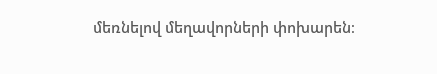մեռնելով մեղավորների փոխարեն։